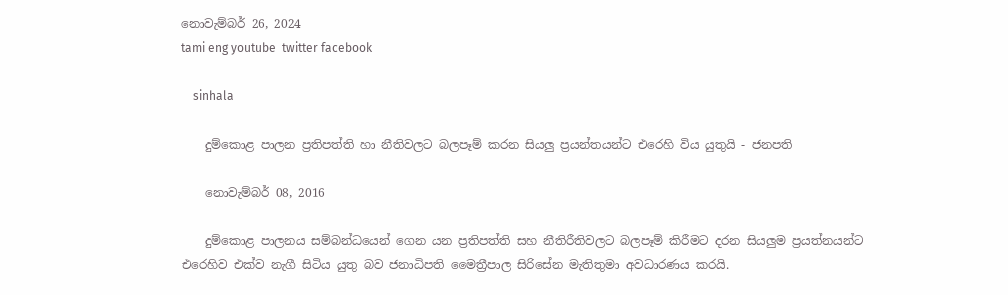නොවැම්බර් 26, 2024
tami eng youtube  twitter facebook

    sinhala

    දුම්කොළ පාලන ප්‍රතිපත්ති හා නීතිවලට බලපෑම් කරන සියලු ප්‍රයන්තයන්ට එරෙහි විය යුතුයි - ජනපති

    නොවැම්බර් 08, 2016

    දුම්කොළ පාලනය සම්බන්ධයෙන් ගෙන යන ප්‍රතිපත්ති සහ නීතිරීතිවලට බලපෑම් කිරීමට දරන සියලුම ප්‍රයත්නයන්ට එරෙහිව එක්ව නැගී සිටිය යුතු බව ජනාධිපති මෛත්‍රීපාල සිරිසේන මැතිතුමා අවධාරණය කරයි.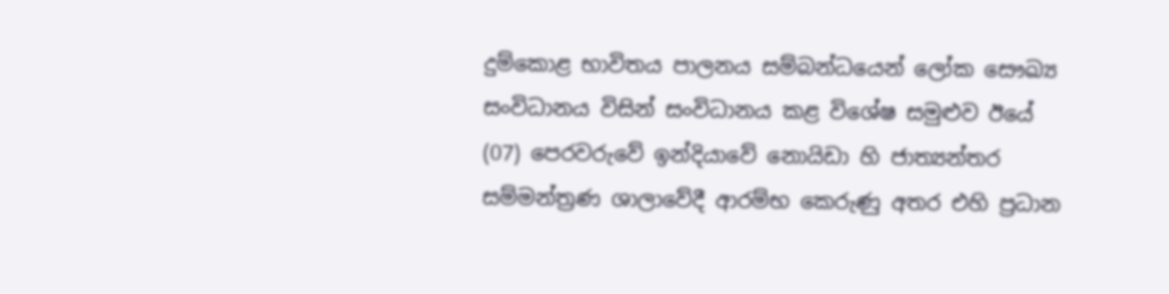දුම්කොළ භාවිතය පාලනය සම්බන්ධයෙන් ලෝක සෞඛ්‍ය සංවිධානය විසින් සංවිධානය කළ විශේෂ සමුළුව ඊයේ (07) පෙරවරුවේ ඉන්දියාවේ නොයිඩා හි ජාත්‍යන්තර සම්මන්ත්‍රණ ශාලාවේදී ආරම්භ කෙරුණු අතර එහි ප්‍රධාන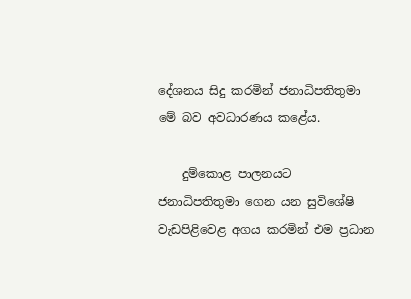දේශනය සිදු කරමින් ජනාධිපතිතුමා මේ බව අවධාරණය කළේය.

    දුම්කොළ පාලනයට ජනාධිපතිතුමා ගෙන යන සුවිශේෂි වැඩපිළිවෙළ අගය කරමින් එම ප්‍රධාන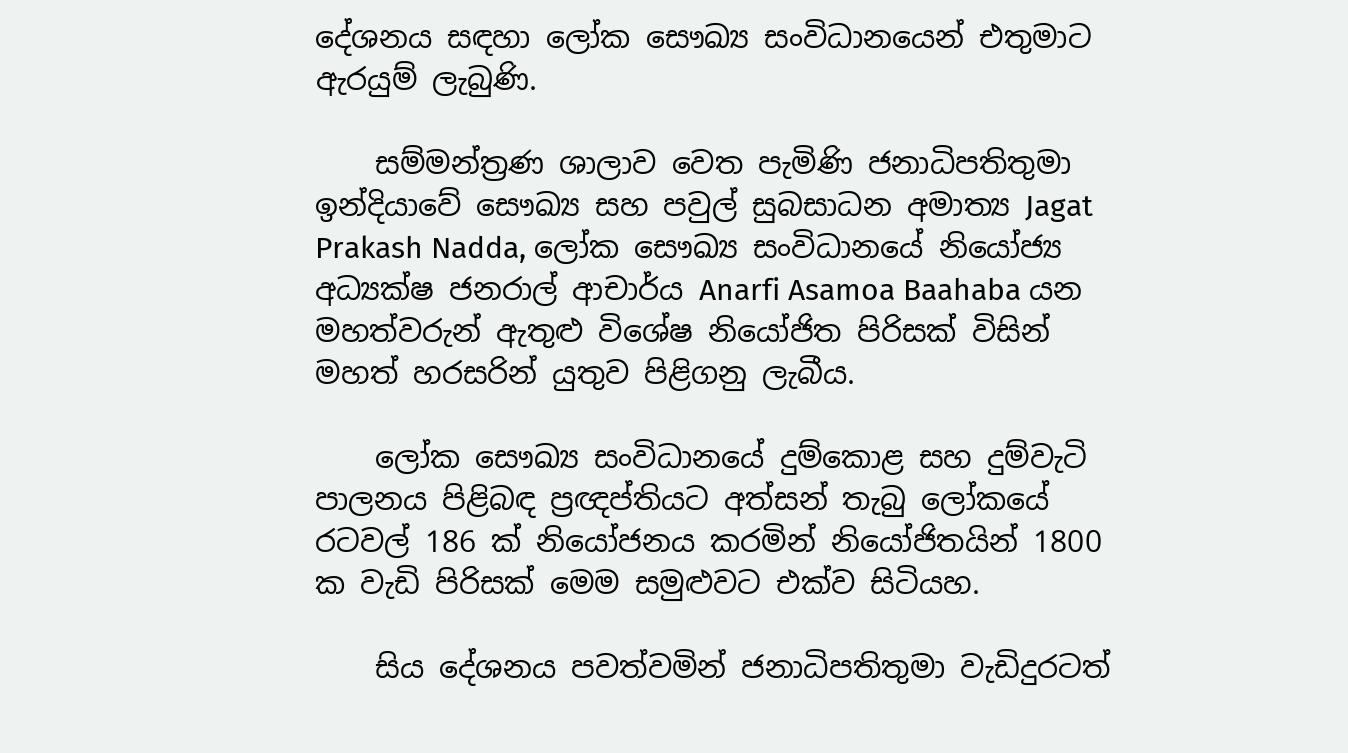දේශනය සඳහා ලෝක සෞඛ්‍ය සංවිධානයෙන් එතුමාට ඇරයුම් ලැබුණි.

    සම්මන්ත්‍රණ ශාලාව වෙත පැමිණි ජනාධිපතිතුමා ඉන්දියාවේ සෞඛ්‍ය සහ පවුල් සුබසාධන අමාත්‍ය Jagat Prakash Nadda, ලෝක සෞඛ්‍ය සංවිධානයේ නියෝජ්‍ය අධ්‍යක්ෂ ජනරාල් ආචාර්ය Anarfi Asamoa Baahaba යන මහත්වරුන් ඇතුළු විශේෂ නියෝජිත පිරිසක් විසින් මහත් හරසරින් යුතුව පිළිගනු ලැබීය.

    ලෝක සෞඛ්‍ය සංවිධානයේ දුම්කොළ සහ දුම්වැටි පාලනය පිළිබඳ ප්‍රඥප්තියට අත්සන් තැබු ලෝකයේ රටවල් 186 ක් නියෝජනය කරමින් නියෝජිතයින් 1800 ක වැඩි පිරිසක් මෙම සමුළුවට එක්ව සිටියහ.

    සිය දේශනය පවත්වමින් ජනාධිපතිතුමා වැඩිදුරටත්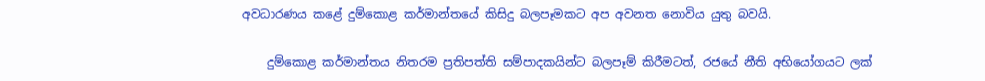අවධාරණය කළේ දුම්කොළ කර්මාන්තයේ කිසිදු බලපෑමකට අප අවනත නොවිය යුතු බවයි.

    දුම්කොළ කර්මාන්තය නිතරම ප්‍රතිපත්ති සම්පාදකයින්ට බලපෑම් කිරීමටත්, රජයේ නීති අභියෝගයට ලක්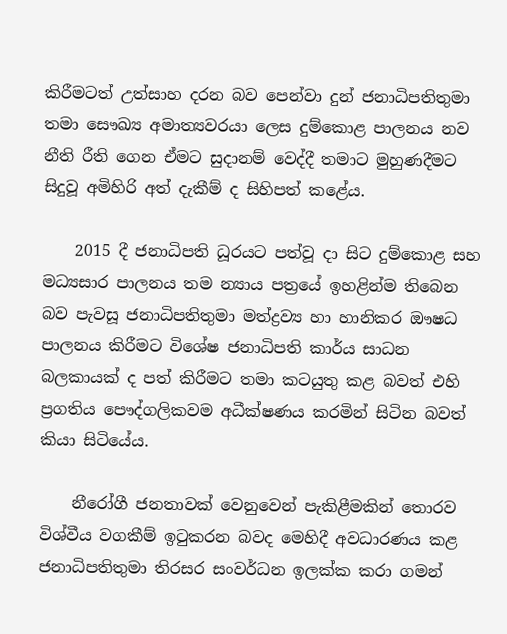කිරීමටත් උත්සාහ දරන බව පෙන්වා දුන් ජනාධිපතිතුමා තමා සෞඛ්‍ය අමාත්‍යවරයා ලෙස දුම්කොළ පාලනය නව නීති රීති ගෙන ඒමට සුදානම් වෙද්දී තමාට මුහුණදීමට සිදුවූ අමිහිරි අත් දැකීම් ද සිහිපත් කළේය.

    2015 දී ජනාධිපති ධූරයට පත්වූ දා සිට දුම්කොළ සහ මධ්‍යසාර පාලනය තම න්‍යාය පත්‍රයේ ඉහළින්ම තිබෙන බව පැවසූ ජනාධිපතිතුමා මත්ද්‍රව්‍ය හා හානිකර ඖෂධ පාලනය කිරීමට විශේෂ ජනාධිපති කාර්ය සාධන බලකායක් ද පත් කිරීමට තමා කටයුතු කළ බවත් එහි ප්‍රගතිය පෞද්ගලිකවම අධීක්ෂණය කරමින් සිටින බවත් කියා සිටියේය.

    නීරෝගී ජනතාවක් වෙනුවෙන් පැකිළීමකින් තොරව විශ්වීය වගකීම් ඉටුකරන බවද මෙහිදී අවධාරණය කළ ජනාධිපතිතුමා තිරසර සංවර්ධන ඉලක්ක කරා ගමන්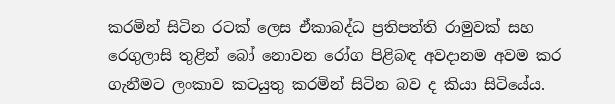කරමින් සිටින රටක් ලෙස ඒකාබද්ධ ප්‍රතිපත්ති රාමුවක් සහ රෙගුලාසි තුළින් බෝ නොවන රෝග පිළිබඳ අවදානම අවම කර ගැනීමට ලංකාව කටයුතු කරමින් සිටින බව ද කියා සිටියේය.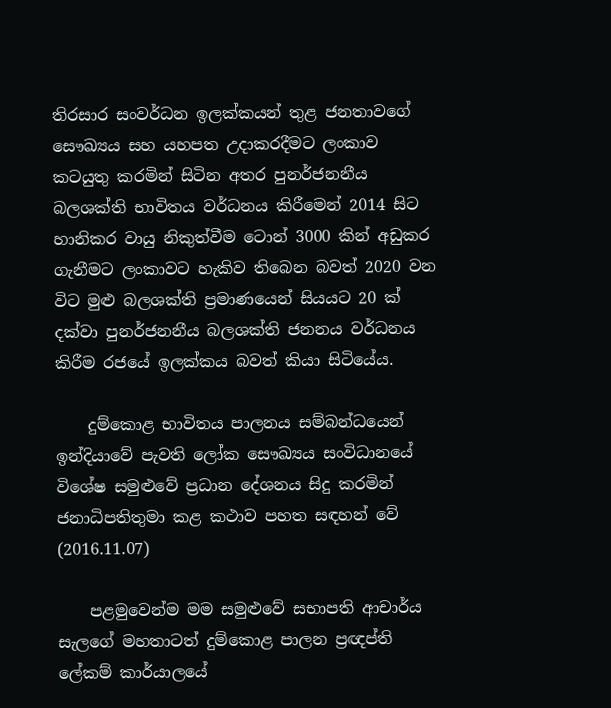තිරසාර සංවර්ධන ඉලක්කයන් තුළ ජනතාවගේ සෞඛ්‍යය සහ යහපත උදාකරදීමට ලංකාව කටයුතු කරමින් සිටින අතර පුනර්ජනනීය බලශක්ති භාවිතය වර්ධනය කිරීමෙන් 2014 සිට හානිකර වායු නිකුත්වීම ටොන් 3000 කින් අඩුකර ගැනීමට ලංකාවට හැකිව තිබෙන බවත් 2020 වන විට මුළු බලශක්ති ප්‍රමාණයෙන් සියයට 20 ක් දක්වා පුනර්ජනනීය බලශක්ති ජනනය වර්ධනය කිරීම රජයේ ඉලක්කය බවත් කියා සිටියේය.

    දුම්කොළ භාවිතය පාලනය සම්බන්ධයෙන් ඉන්දියාවේ පැවති ලෝක සෞඛ්‍යය සංවිධානයේ විශේෂ සමුළුවේ ප්‍රධාන දේශනය සිදු කරමින් ජනාධිපතිතුමා කළ කථාව පහත සඳහන් වේ (2016.11.07)

    පළමුවෙන්ම මම සමුළුවේ සභාපති ආචාර්ය සැලගේ මහතාටත් දුම්කොළ පාලන ප්‍රඥප්ති ලේකම් කාර්යාලයේ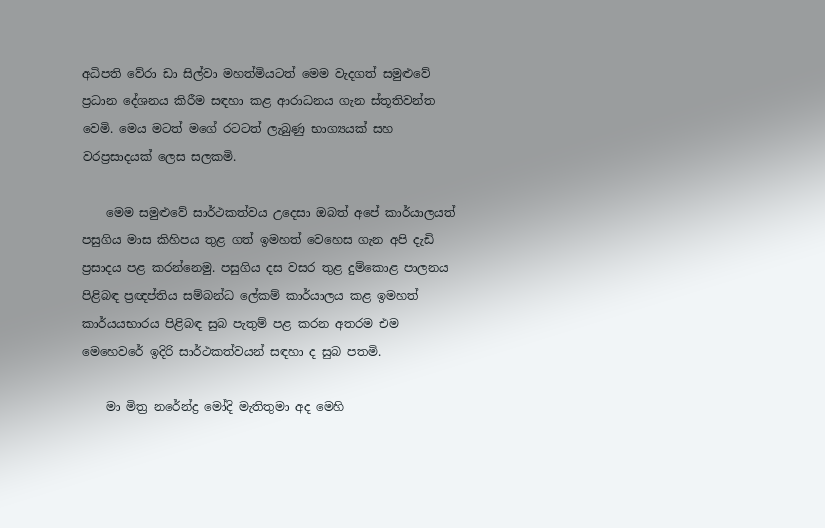අධිපති වේරා ඩා සිල්වා මහත්මියටත් මෙම වැදගත් සමුළුවේ ප්‍රධාන දේශනය කිරීම සඳහා කළ ආරාධනය ගැන ස්තූතිවන්ත වෙමි. මෙය මටත් මගේ රටටත් ලැබුණු භාග්‍යයක් සහ වරප්‍රසාදයක් ලෙස සලකමි.

    මෙම සමුළුවේ සාර්ථකත්වය උදෙසා ඔබත් අපේ කාර්යාලයත් පසුගිය මාස කිහිපය තුළ ගත් ඉමහත් වෙහෙස ගැන අපි දැඩි ප්‍රසාදය පළ කරන්නෙමු. පසුගිය දස වසර තුළ දුම්කොළ පාලනය පිළිබඳ ප්‍රඥප්තිය සම්බන්ධ ලේකම් කාර්යාලය කළ ඉමහත් කාර්යයභාරය පිළිබඳ සුබ පැතුම් පළ කරන අතරම එම මෙහෙවරේ ඉදිරි සාර්ථකත්වයන් සඳහා ද සුබ පතමි.

    මා මිත්‍ර නරේන්ද්‍ර මෝදි මැතිතුමා අද මෙහි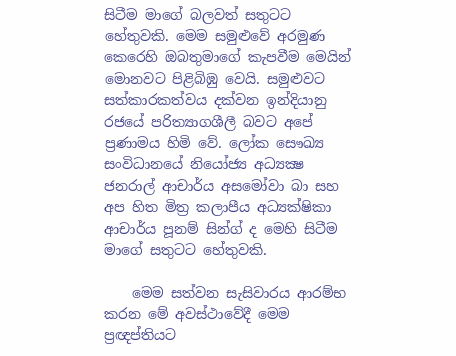සිටීම මාගේ බලවත් සතුටට හේතුවකි. මෙම සමුළුවේ අරමුණ කෙරෙහි ඔබතුමාගේ කැපවීම මෙයින් මොනවට පිළිබිඹු වෙයි. සමුළුවට සත්කාරකත්වය දක්වන ඉන්දියානු රජයේ පරිත්‍යාගශීලී බවට අපේ ප්‍රණාමය හිමි වේ. ලෝක සෞඛ්‍ය සංවිධානයේ නියෝජ්‍ය අධ්‍යක්‍ෂ ජනරාල් ආචාර්ය අසමෝවා බා සහ අප හිත මිත්‍ර කලාපීය අධ්‍යක්ෂිකා ආචාර්ය පූනම් සින්ග් ද මෙහි සිටීම මාගේ සතුටට හේතුවකි.

    මෙම සත්වන සැසිවාරය ආරම්භ කරන මේ අවස්ථාවේදී මෙම ප්‍රඥප්තියට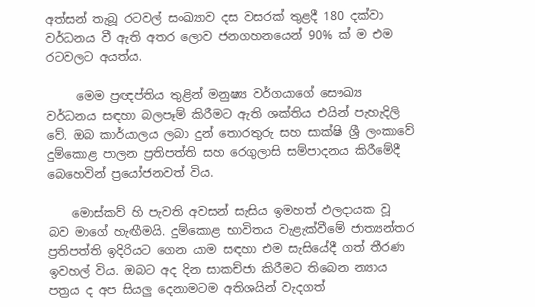අත්සන් තැබූ රටවල් සංඛ්‍යාව දස වසරක් තුළදී 180 දක්වා වර්ධනය වී ඇති අතර ලොව ජනගහනයෙන් 90% ක් ම එම රටවලට අයත්ය.

     මෙම ප්‍රඥප්තිය තුළින් මනුෂ්‍ය වර්ගයාගේ සෞඛ්‍ය වර්ධනය සඳහා බලපෑම් කිරීමට ඇති ශක්තිය එයින් පැහැදිලි වේ. ඔබ කාර්යාලය ලබා දුන් තොරතුරු සහ සාක්ෂි ශ්‍රී ලංකාවේ දුම්කොළ පාලන ප්‍රතිපත්ති සහ රෙගුලාසි සම්පාදනය කිරීමේදී බෙහෙවින් ප්‍රයෝජනවත් විය.

    මොස්කව් හි පැවති අවසන් සැසිය ඉමහත් ඵලදායක වූ බව මාගේ හැඟීමයි. දුම්කොළ භාවිතය වැළැක්වීමේ ජාත්‍යන්තර ප්‍රතිපත්ති ඉදිරියට ගෙන යාම සඳහා එම සැසියේදී ගත් තීරණ ඉවහල් විය. ඔබට අද දින සාකච්ජා කිරීමට තිබෙන න්‍යාය පත්‍රය ද අප සියලු දෙනාමටම අතිශයින් වැදගත්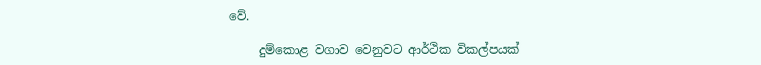වේ.

     දුම්කොළ වගාව වෙනුවට ආර්ථික විකල්පයක්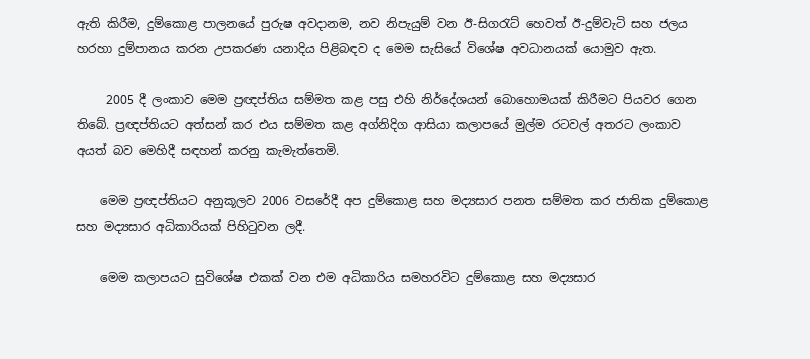ඇති කිරීම, දුම්කොළ පාලනයේ පුරුෂ අවදානම, නව නිපැයුම් වන ඊ-සිගරැට් හෙවත් ඊ-දුම්වැටි සහ ජලය හරහා දුම්පානය කරන උපකරණ යනාදිය පිළිබඳව ද මෙම සැසියේ විශේෂ අවධානයක් යොමුව ඇත.

     2005 දී ලංකාව මෙම ප්‍රඥප්තිය සම්මත කළ පසු එහි නිර්දේශයන් බොහොමයක් කිරීමට පියවර ගෙන තිබේ. ප්‍රඥප්තියට අත්සන් කර එය සම්මත කළ අග්නිදිග ආසියා කලාපයේ මුල්ම රටවල් අතරට ලංකාව අයත් බව මෙහිදී සඳහන් කරනු කැමැත්තෙමි.

    මෙම ප්‍රඥප්තියට අනුකූලව 2006 වසරේදී අප දුම්කොළ සහ මද්‍යසාර පනත සම්මත කර ජාතික දුම්කොළ සහ මද්‍යසාර අධිකාරියක් පිහිටුවන ලදී.

    මෙම කලාපයට සුවිශේෂ එකක් වන එම අධිකාරිය සමහරවිට දුම්කොළ සහ මද්‍යසාර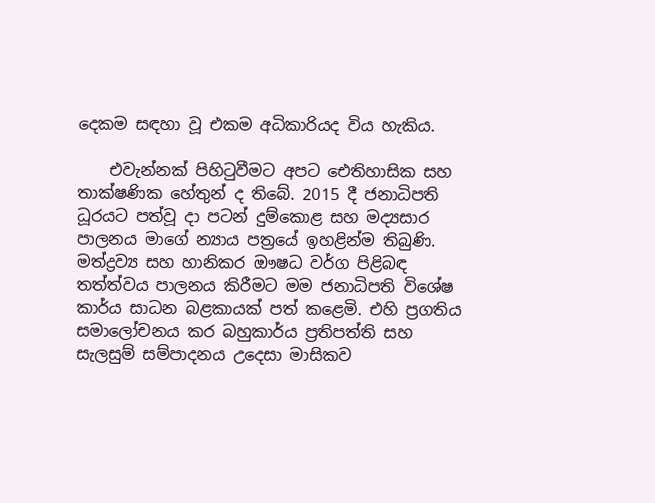දෙකම සඳහා වූ එකම අධිකාරියද විය හැකිය.

    එවැන්නක් පිහිටුවීමට අපට ඓතිහාසික සහ තාක්ෂණික හේතුන් ද තිබේ. 2015 දී ජනාධිපති ධූරයට පත්වූ දා පටන් දුම්කොළ සහ මද්‍යසාර පාලනය මාගේ න්‍යාය පත්‍රයේ ඉහළින්ම තිබුණි. මත්ද්‍රව්‍ය සහ හානිකර ඖෂධ වර්ග පිළිබඳ තත්ත්වය පාලනය කිරීමට මම ජනාධිපති විශේෂ කාර්ය සාධන බළකායක් පත් කළෙමි. එහි ප්‍රගතිය සමාලෝචනය කර බහුකාර්ය ප්‍රතිපත්ති සහ සැලසුම් සම්පාදනය උදෙසා මාසිකව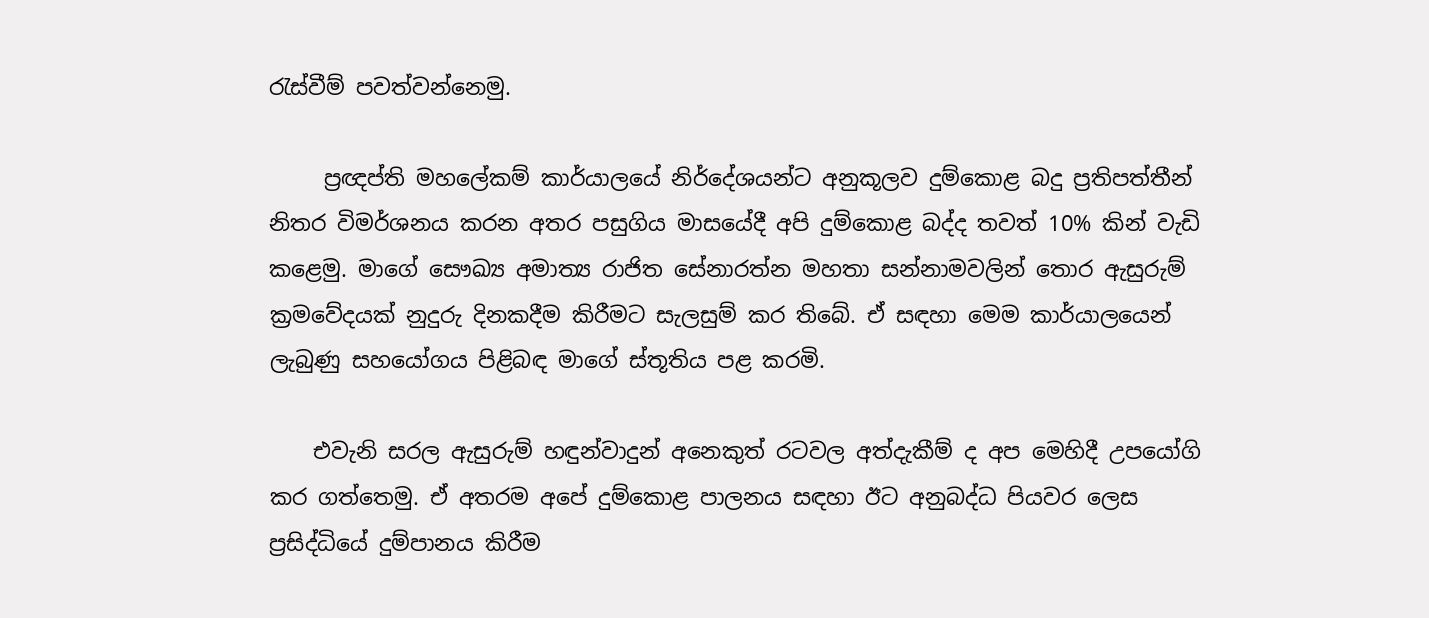රැස්වීම් පවත්වන්නෙමු.

     ප්‍රඥප්ති මහලේකම් කාර්යාලයේ නිර්දේශයන්ට අනුකූලව දුම්කොළ බදු ප්‍රතිපත්තීන් නිතර විමර්ශනය කරන අතර පසුගිය මාසයේදී අපි දුම්කොළ බද්ද තවත් 10% කින් වැඩි කළෙමු. මාගේ සෞඛ්‍ය අමාත්‍ය රාජිත සේනාරත්න මහතා සන්නාමවලින් තොර ඇසුරුම් ක්‍රමවේදයක් නුදුරු දිනකදීම කිරීමට සැලසුම් කර තිබේ. ඒ සඳහා මෙම කාර්යාලයෙන් ලැබුණු සහයෝගය පිළිබඳ මාගේ ස්තූතිය පළ කරමි.

    එවැනි සරල ඇසුරුම් හඳුන්වාදුන් අනෙකුත් රටවල අත්දැකීම් ද අප මෙහිදී උපයෝගි කර ගත්තෙමු. ඒ අතරම අපේ දුම්කොළ පාලනය සඳහා ඊට අනුබද්ධ පියවර ලෙස ප්‍රසිද්ධියේ දුම්පානය කිරීම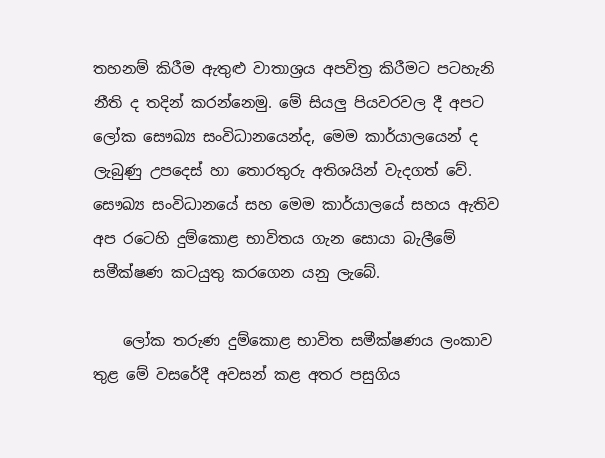තහනම් කිරීම ඇතුළු වාතාශ්‍රය අපවිත්‍ර කිරීමට පටහැනි නීති ද තදින් කරන්නෙමු. මේ සියලු පියවරවල දී අපට ලෝක සෞඛ්‍ය සංවිධානයෙන්ද, මෙම කාර්යාලයෙන් ද ලැබුණු උපදෙස් හා තොරතුරු අතිශයින් වැදගත් වේ. සෞඛ්‍ය සංවිධානයේ සහ මෙම කාර්යාලයේ සහය ඇතිව අප රටෙහි දුම්කොළ භාවිතය ගැන සොයා බැලීමේ සමීක්ෂණ කටයුතු කරගෙන යනු ලැබේ.

    ලෝක තරුණ දුම්කොළ භාවිත සමීක්ෂණය ලංකාව තුළ මේ වසරේදී අවසන් කළ අතර පසුගිය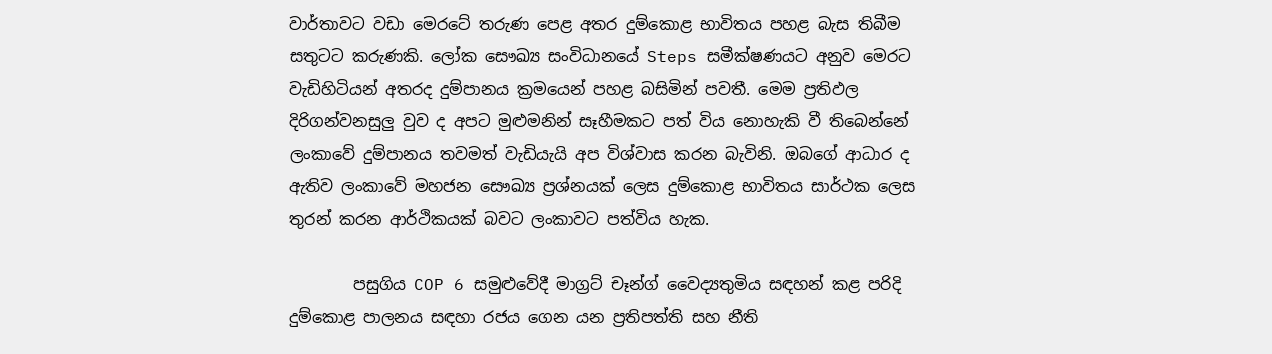වාර්තාවට වඩා මෙරටේ තරුණ පෙළ අතර දුම්කොළ භාවිතය පහළ බැස තිබීම සතුටට කරුණකි. ලෝක සෞඛ්‍ය සංවිධානයේ Steps සමීක්ෂණයට අනුව මෙරට වැඩිහිටියන් අතරද දුම්පානය ක්‍රමයෙන් පහළ බසිමින් පවතී. මෙම ප්‍රතිඵල දිරිගන්වනසුලු වුව ද අපට මුළුමනින් සෑහීමකට පත් විය නොහැකි වී තිබෙන්නේ ලංකාවේ දුම්පානය තවමත් වැඩියැයි අප විශ්වාස කරන බැවිනි. ඔබගේ ආධාර ද ඇතිව ලංකාවේ මහජන සෞඛ්‍ය ප්‍රශ්නයක් ලෙස දුම්කොළ භාවිතය සාර්ථක ලෙස තුරන් කරන ආර්ථිකයක් බවට ලංකාවට පත්විය හැක.

        පසුගිය COP 6 සමුළුවේදී මාග්‍රට් චෑන්ග් වෛද්‍යතුමිය සඳහන් කළ පරිදි දුම්කොළ පාලනය සඳහා රජය ගෙන යන ප්‍රතිපත්ති සහ නීති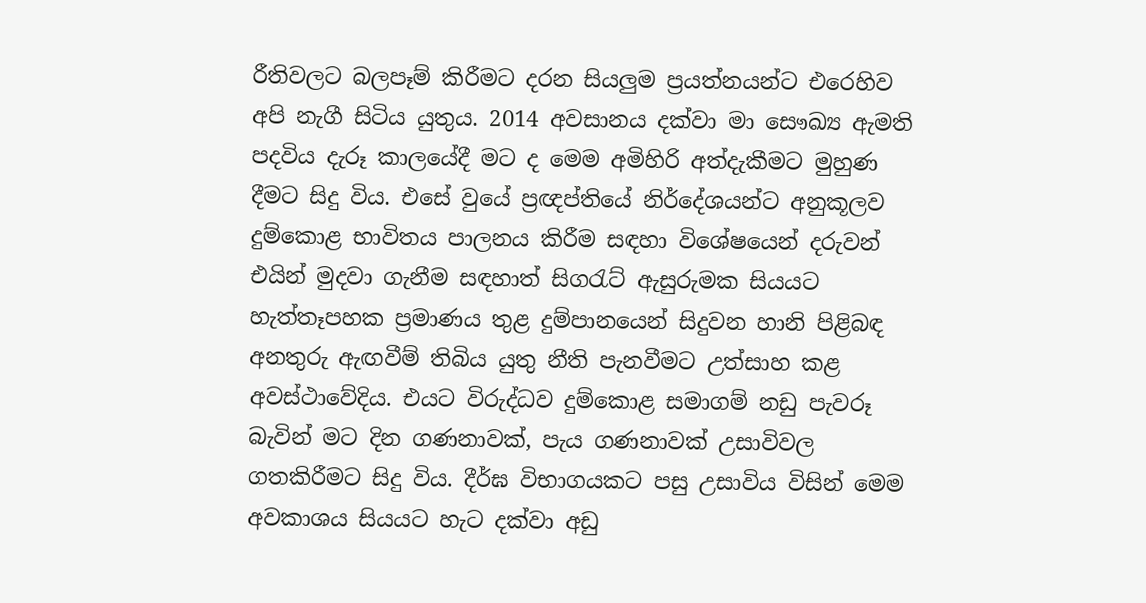රීතිවලට බලපෑම් කිරීමට දරන සියලුම ප්‍රයත්නයන්ට එරෙහිව අපි නැගී සිටිය යුතුය. 2014 අවසානය දක්වා මා සෞඛ්‍ය ඇමති පදවිය දැරූ කාලයේදී මට ද මෙම අමිහිරි අත්දැකීමට මුහුණ දීමට සිදු විය. එසේ වුයේ ප්‍රඥප්තියේ නිර්දේශයන්ට අනුකූලව දුම්කොළ භාවිතය පාලනය කිරීම සඳහා විශේෂයෙන් දරුවන් එයින් මුදවා ගැනීම සඳහාත් සිගරැට් ඇසුරුමක සියයට හැත්තෑපහක ප්‍රමාණය තුළ දුම්පානයෙන් සිදුවන හානි පිළිබඳ අනතුරු ඇඟවීම් තිබිය යුතු නීති පැනවීමට උත්සාහ කළ අවස්ථාවේදිය. එයට විරුද්ධව දුම්කොළ සමාගම් නඩු පැවරූ බැවින් මට දින ගණනාවක්, පැය ගණනාවක් උසාවිවල ගතකිරීමට සිදු විය. දීර්ඝ විභාගයකට පසු උසාවිය විසින් මෙම අවකාශය සියයට හැට දක්වා අඩු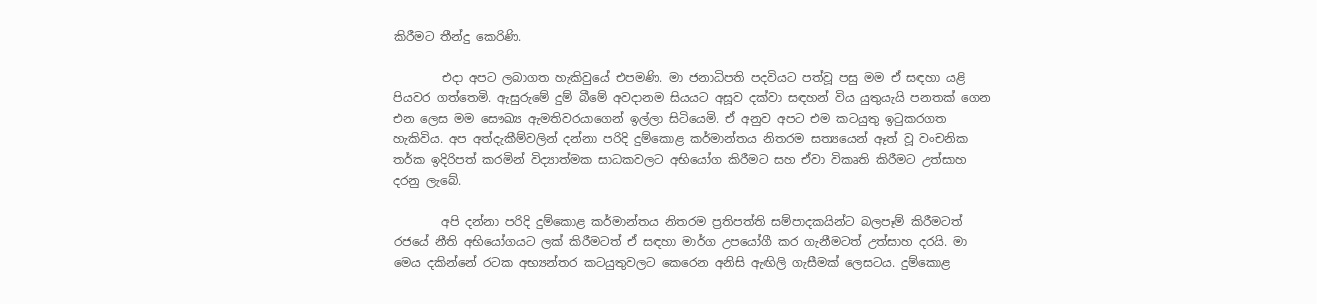කිරීමට තීන්දු කෙරිණි.

        එදා අපට ලබාගත හැකිවුයේ එපමණි. මා ජනාධිපති පදවියට පත්වූ පසු මම ඒ සඳහා යළි පියවර ගත්තෙමි. ඇසුරුමේ දුම් බීමේ අවදානම සියයට අසූව දක්වා සඳහන් විය යුතුයැයි පනතක් ගෙන එන ලෙස මම සෞඛ්‍ය ඇමතිවරයාගෙන් ඉල්ලා සිටියෙමි. ඒ අනුව අපට එම කටයුතු ඉටුකරගත හැකිවිය. අප අත්දැකීම්වලින් දන්නා පරිදි දුම්කොළ කර්මාන්තය නිතරම සත්‍යයෙන් ඈත් වූ වංචනික තර්ක ඉදිරිපත් කරමින් විද්‍යාත්මක සාධකවලට අභියෝග කිරීමට සහ ඒවා විකෘති කිරීමට උත්සාහ දරනු ලැබේ.

        අපි දන්නා පරිදි දුම්කොළ කර්මාන්තය නිතරම ප්‍රතිපත්ති සම්පාදකයින්ට බලපෑම් කිරීමටත් රජයේ නීති අභියෝගයට ලක් කිරීමටත් ඒ සඳහා මාර්ග උපයෝගී කර ගැනීමටත් උත්සාහ දරයි. මා මෙය දකින්නේ රටක අභ්‍යන්තර කටයුතුවලට කෙරෙන අනිසි ඇඟිලි ගැසීමක් ලෙසටය. දුම්කොළ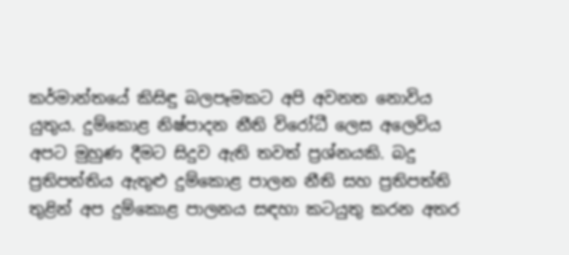කර්මාන්තයේ කිසිඳු බලපෑමකට අපි අවනත නොවිය යුතුය. දුම්කොළ නිෂ්පාදන නීති විරෝධී ලෙස අලෙවිය අපට මුහුණ දීමට සිදුව ඇති තවත් ප්‍රශ්නයකි. බදු ප්‍රතිපත්තිය ඇතුළු දුම්කොළ පාලන නීති සහ ප්‍රතිපත්ති තුළින් අප දුම්කොළ පාලනය සඳහා කටයුතු කරන අතර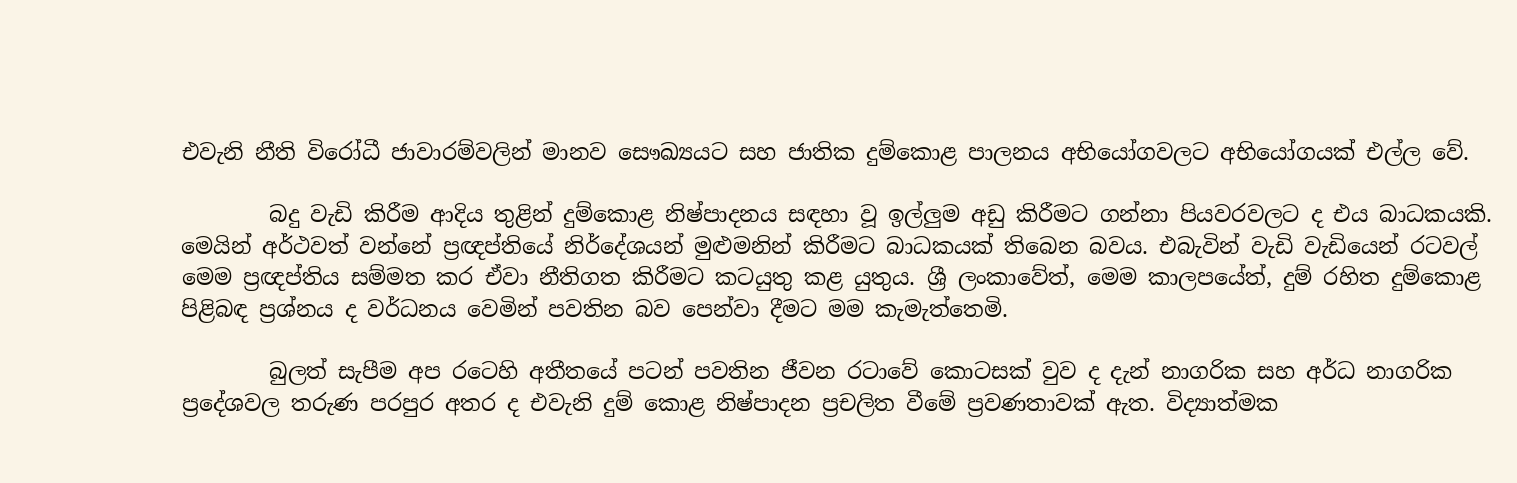එවැනි නීති විරෝධී ජාවාරම්වලින් මානව සෞඛ්‍යයට සහ ජාතික දුම්කොළ පාලනය අභියෝගවලට අභියෝගයක් එල්ල වේ.

        බදු වැඩි කිරීම ආදිය තුළින් දුම්කොළ නිෂ්පාදනය සඳහා වූ ඉල්ලුම අඩු කිරීමට ගන්නා පියවරවලට ද එය බාධකයකි. මෙයින් අර්ථවත් වන්නේ ප්‍රඥප්තියේ නිර්දේශයන් මුළුමනින් කිරීමට බාධකයක් තිබෙන බවය. එබැවින් වැඩි වැඩියෙන් රටවල් මෙම ප්‍රඥප්තිය සම්මත කර ඒවා නීතිගත කිරීමට කටයුතු කළ යුතුය. ශ්‍රී ලංකාවේත්, මෙම කාලපයේත්, දුම් රහිත දුම්කොළ පිළිබඳ ප්‍රශ්නය ද වර්ධනය වෙමින් පවතින බව පෙන්වා දීමට මම කැමැත්තෙමි.

        බුලත් සැපීම අප රටෙහි අතීතයේ පටන් පවතින ජීවන රටාවේ කොටසක් වුව ද දැන් නාගරික සහ අර්ධ නාගරික ප්‍රදේශවල තරුණ පරපුර අතර ද එවැනි දුම් කොළ නිෂ්පාදන ප්‍රචලිත වීමේ ප්‍රවණතාවක් ඇත. විද්‍යාත්මක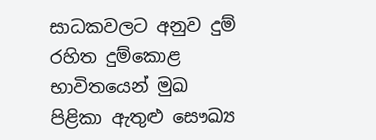සාධකවලට අනුව දුම් රහිත දුම්කොළ භාවිතයෙන් මුඛ පිළිකා ඇතුළු සෞඛ්‍ය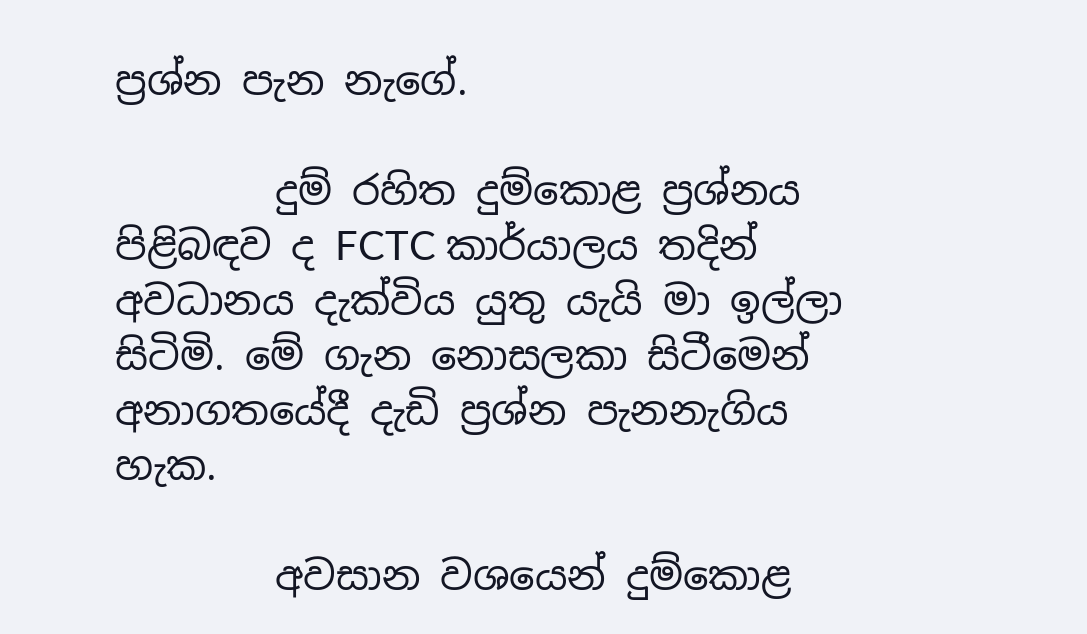ප්‍රශ්න පැන නැගේ.

        දුම් රහිත දුම්කොළ ප්‍රශ්නය පිළිබඳව ද FCTC කාර්යාලය තදින් අවධානය දැක්විය යුතු යැයි මා ඉල්ලා සිටිමි. මේ ගැන නොසලකා සිටීමෙන් අනාගතයේදී දැඩි ප්‍රශ්න පැනනැගිය හැක.

        අවසාන වශයෙන් දුම්කොළ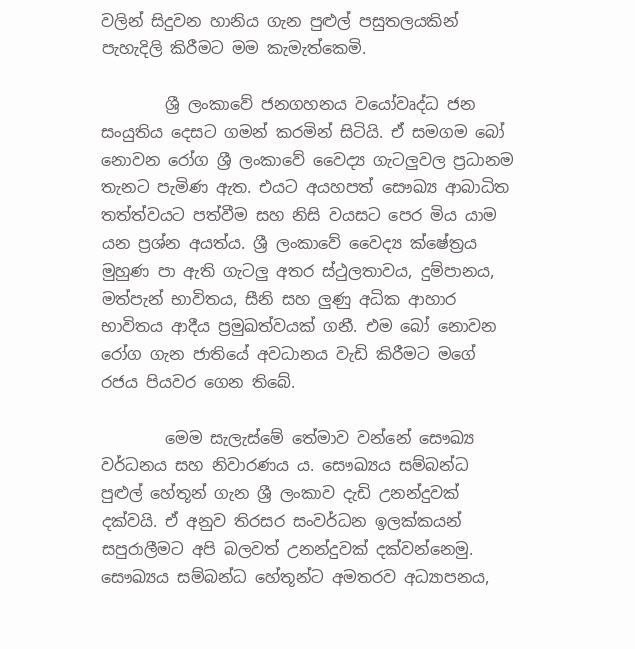වලින් සිදුවන හානිය ගැන පුළුල් පසුතලයකින් පැහැදිලි කිරීමට මම කැමැත්කෙමි.

        ශ්‍රී ලංකාවේ ජනගහනය වයෝවෘද්ධ ජන සංයුතිය දෙසට ගමන් කරමින් සිටියි. ඒ සමගම බෝ නොවන රෝග ශ්‍රී ලංකාවේ වෛද්‍ය ගැටලුවල ප්‍රධානම තැනට පැමිණ ඇත. එයට අයහපත් සෞඛ්‍ය ආබාධිත තත්ත්වයට පත්වීම සහ නිසි වයසට පෙර මිය යාම යන ප්‍රශ්න අයත්ය. ශ්‍රී ලංකාවේ වෛද්‍ය ක්ෂේත්‍රය මුහුණ පා ඇති ගැටලු අතර ස්ථුලතාවය, දුම්පානය, මත්පැන් භාවිතය, සීනි සහ ලුණු අධික ආහාර භාවිතය ආදීය ප්‍රමුඛත්වයක් ගනී. එම බෝ නොවන රෝග ගැන ජාතියේ අවධානය වැඩි කිරීමට මගේ රජය පියවර ගෙන තිබේ.

        මෙම සැලැස්මේ තේමාව වන්නේ සෞඛ්‍ය වර්ධනය සහ නිවාරණය ය. සෞඛ්‍යය සම්බන්ධ පුළුල් හේතූන් ගැන ශ්‍රී ලංකාව දැඩි උනන්දුවක් දක්වයි. ඒ අනුව තිරසර සංවර්ධන ඉලක්කයන් සපුරාලීමට අපි බලවත් උනන්දුවක් දක්වන්නෙමු. සෞඛ්‍යය සම්බන්ධ හේතූන්ට අමතරව අධ්‍යාපනය,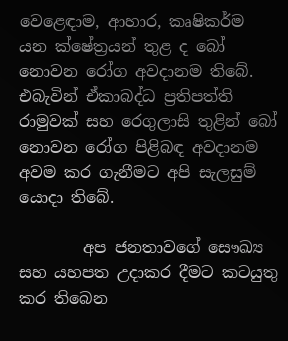වෙළෙඳාම, ආහාර, කෘෂිකර්ම යන ක්ෂේත්‍රයන් තුළ ද බෝ නොවන රෝග අවදානම තිබේ. එබැවින් ඒකාබද්ධ ප්‍රතිපත්ති රාමුවක් සහ රෙගුලාසි තුළින් බෝ නොවන රෝග පිළිබඳ අවදානම අවම කර ගැනීමට අපි සැලසුම් යොදා තිබේ.

        අප ජනතාවගේ සෞඛ්‍ය සහ යහපත උදාකර දීමට කටයුතු කර තිබෙන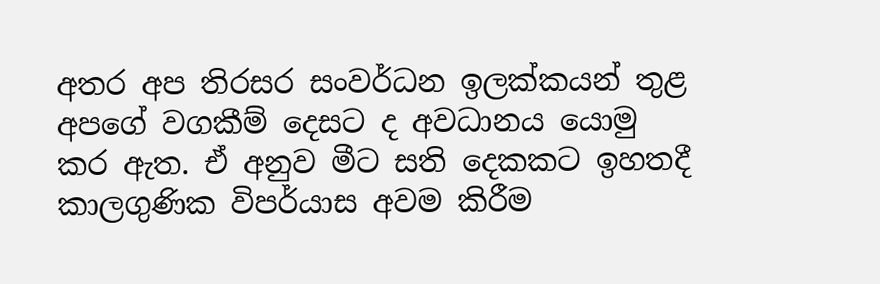අතර අප තිරසර සංවර්ධන ඉලක්කයන් තුළ අපගේ වගකීම් දෙසට ද අවධානය යොමු කර ඇත. ඒ අනුව මීට සති දෙකකට ඉහතදී කාලගුණික විපර්යාස අවම කිරීම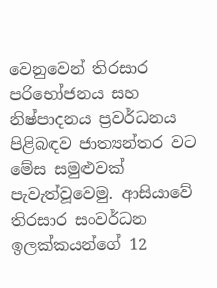වෙනුවෙන් තිරසාර පරිභෝජනය සහ නිෂ්පාදනය ප්‍රවර්ධනය පිළිබඳව ජාත්‍යන්තර වට මේස සමුළුවක් පැවැත්වූවෙමු. ආසියාවේ තිරසාර සංවර්ධන ඉලක්කයන්ගේ 12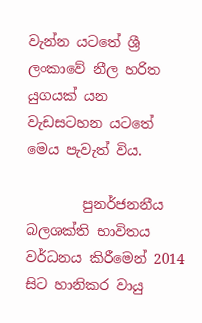වැන්න යටතේ ශ්‍රී ලංකාවේ නීල හරිත යුගයක් යන වැඩසටහන යටතේ මෙය පැවැත් විය.

        පුනර්ජනනීය බලශක්ති භාවිතය වර්ධනය කිරීමෙන් 2014 සිට හානිකර වායු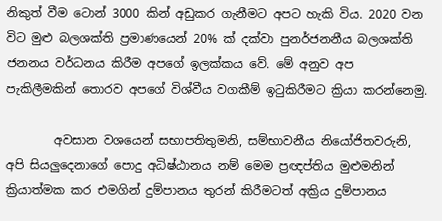නිකුත් වීම ටොන් 3000 කින් අඩුකර ගැනීමට අපට හැකි විය. 2020 වන විට මුළු බලශක්ති ප්‍රමාණයෙන් 20% ක් දක්වා පුනර්ජනනීය බලශක්ති ජනනය වර්ධනය කිරීම අපගේ ඉලක්කය වේ. මේ අනුව අප පැකිලීමකින් තොරව අපගේ විශ්වීය වගකීම් ඉටුකිරීමට ක්‍රියා කරන්නෙමු.

        අවසාන වශයෙන් සභාපතිතුමනි, සම්භාවනීය නියෝජිතවරුනි, අපි සියලුදෙනාගේ පොදු අධිෂ්ඨානය නම් මෙම ප්‍රඥප්තිය මුළුමනින් ක්‍රියාත්මක කර එමගින් දුම්පානය තුරන් කිරීමටත් අක්‍රිය දුම්පානය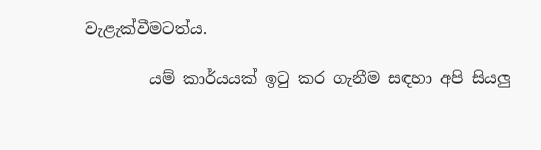වැළැක්වීමටත්ය.

        යම් කාර්යයක් ඉටු කර ගැනීම සඳහා අපි සියලු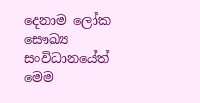දෙනාම ලෝක සෞඛ්‍ය සංවිධානයේත් මෙම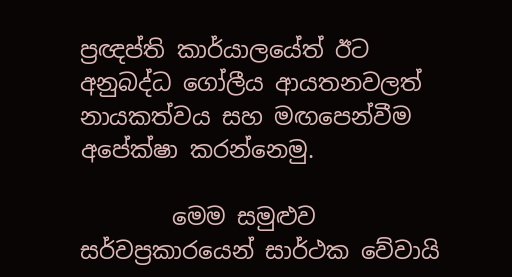ප්‍රඥප්ති කාර්යාලයේත් ඊට අනුබද්ධ ගෝලීය ආයතනවලත් නායකත්වය සහ මඟපෙන්වීම අපේක්ෂා කරන්නෙමු.

        මෙම සමුළුව සර්වප්‍රකාරයෙන් සාර්ථක වේවායි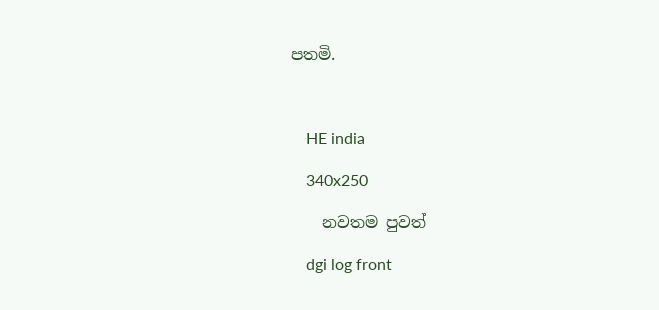පතමි.



    HE india

    340x250

    නවතම පුවත්

    dgi log front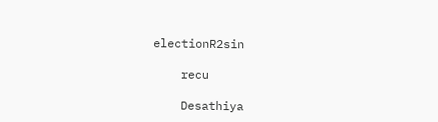electionR2sin

    recu

    Desathiya